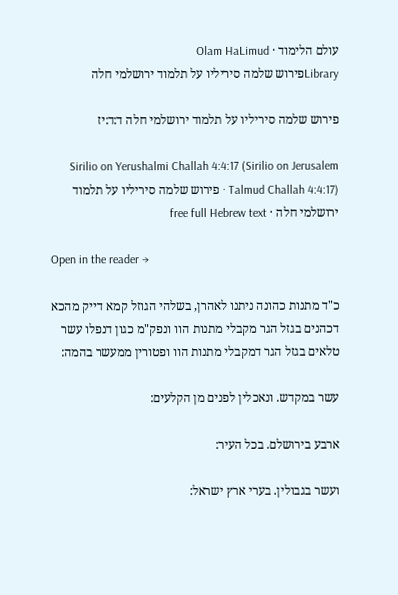עולם הלימוד · Olam HaLimud
Libraryפירוש שלמה סיריליו על תלמוד ירושלמי חלה

פירוש שלמה סיריליו על תלמוד ירושלמי חלה ד:ד:יז

Sirilio on Yerushalmi Challah 4:4:17 (Sirilio on Jerusalem Talmud Challah 4:4:17) · פירוש שלמה סיריליו על תלמוד ירושלמי חלה · free full Hebrew text

Open in the reader →

כ"ד מתנות כהונה ניתנו לאהרן, בשלהי הגוזל קמא דייק מהכא דכהנים בגזל הגר מקבלי מתנות הוו ונפק"מ כגון דנפלו עשר טלאים בגזל הגר דמקבלי מתנות הוו ופטורין ממעשר בהמה:

עשר במקדש. ונאכלין לפנים מן הקלעים:

ארבע בירושלם. בכל העיר:

ועשר בגבולין. בערי ארץ ישראל: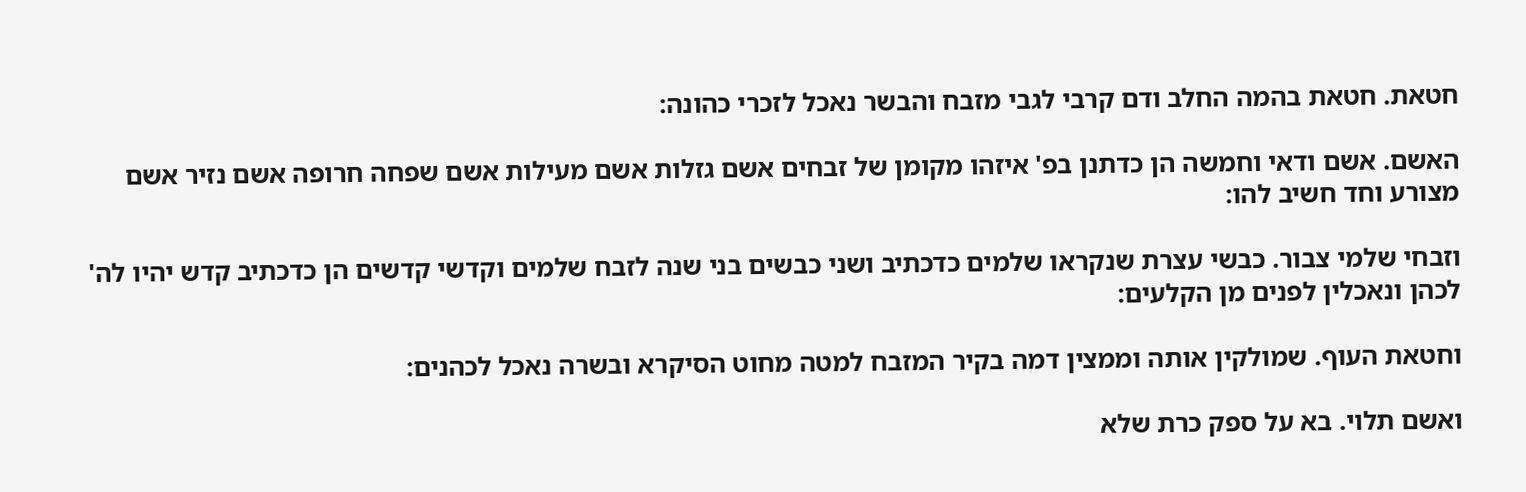חטאת. חטאת בהמה החלב ודם קרבי לגבי מזבח והבשר נאכל לזכרי כהונה:

האשם. אשם ודאי וחמשה הן כדתנן בפ' איזהו מקומן של זבחים אשם גזלות אשם מעילות אשם שפחה חרופה אשם נזיר אשם מצורע וחד חשיב להו:

וזבחי שלמי צבור. כבשי עצרת שנקראו שלמים כדכתיב ושני כבשים בני שנה לזבח שלמים וקדשי קדשים הן כדכתיב קדש יהיו לה' לכהן ונאכלין לפנים מן הקלעים:

וחטאת העוף. שמולקין אותה וממצין דמה בקיר המזבח למטה מחוט הסיקרא ובשרה נאכל לכהנים:

ואשם תלוי. בא על ספק כרת שלא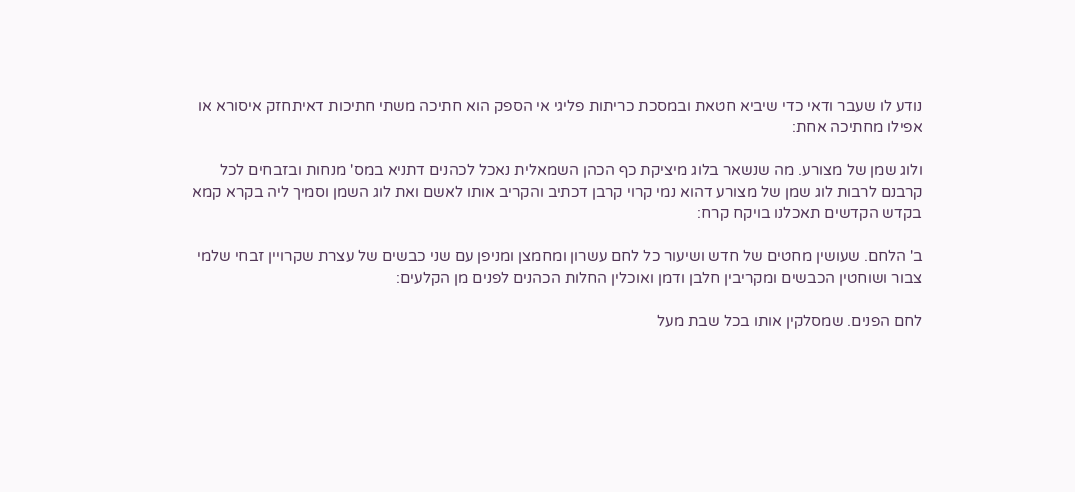נודע לו שעבר ודאי כדי שיביא חטאת ובמסכת כריתות פליגי אי הספק הוא חתיכה משתי חתיכות דאיתחזק איסורא או אפילו מחתיכה אחת:

ולוג שמן של מצורע. מה שנשאר בלוג מיציקת כף הכהן השמאלית נאכל לכהנים דתניא במס' מנחות ובזבחים לכל קרבנם לרבות לוג שמן של מצורע דהוא נמי קרוי קרבן דכתיב והקריב אותו לאשם ואת לוג השמן וסמיך ליה בקרא קמא בקדש הקדשים תאכלנו בויקח קרח:

ב' הלחם. שעושין מחטים של חדש ושיעור כל לחם עשרון ומחמצן ומניפן עם שני כבשים של עצרת שקרויין זבחי שלמי צבור ושוחטין הכבשים ומקריבין חלבן ודמן ואוכלין החלות הכהנים לפנים מן הקלעים:

לחם הפנים. שמסלקין אותו בכל שבת מעל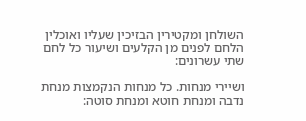השולחן ומקטירין הבזיכין שעליו ואוכלין הלחם לפנים מן הקלעים ושיעור כל לחם שתי עשרונים:

ושיירי מנחות. כל מנחות הנקמצות מנחת נדבה ומנחת חוטא ומנחת סוטה: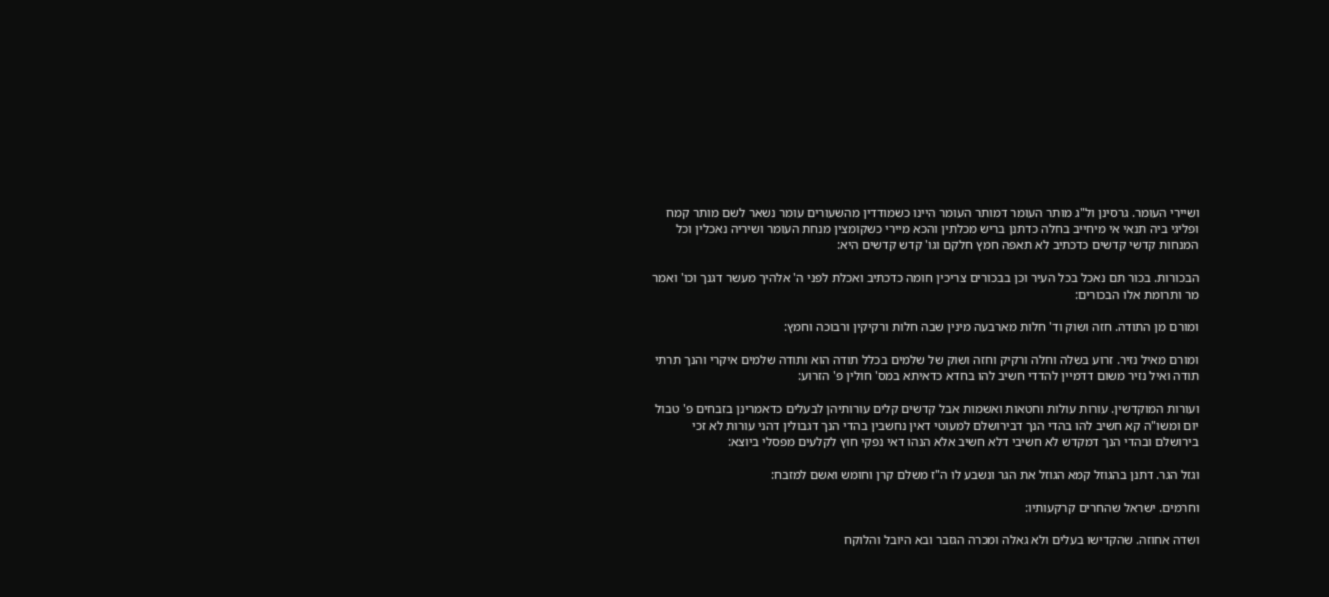ושיירי העומר. גרסינן ול"ג מותר העומר דמותר העומר היינו כשמודדין מהשעורים עומר נשאר לשם מותר קמח ופליגי ביה תנאי אי מיחייב בחלה כדתנן בריש מכלתין והכא מיירי כשקומצין מנחת העומר ושיריה נאכלין וכל המנחות קדשי קדשים כדכתיב לא תאפה חמץ חלקם וגו' קדש קדשים היא:

הבכורות. בכור תם נאכל בכל העיר וכן בבכורים צריכין חומה כדכתיב ואכלת לפני ה' אלהיך מעשר דגנך וכו' ואמר מר ותרומת אלו הבכורים:

ומורם מן התודה. חזה ושוק וד' חלות מארבעה מינין שבה חלות ורקיקין ורבוכה וחמץ:

ומורם מאיל נזיר. זרוע בשלה וחלה ורקיק וחזה ושוק של שלמים בכלל תודה הוא ותודה שלמים איקרי והנך תרתי תודה ואיל נזיר משום דדמיין להדדי חשיב להו בחדא כדאיתא במס' חולין פ' הזרוע:

ועורות המוקדשין. עורות עולות וחטאות ואשמות אבל קדשים קלים עורותיהן לבעלים כדאמרינן בזבחים פ' טבול יום ומשו"ה קא חשיב להו בהדי הנך דבירושלם למעוטי דאין נחשבין בהדי הנך דגבולין דהני עורות לא זכי בירושלם ובהדי הנך דמקדש לא חשיבי דלא חשיב אלא הנהו דאי נפקי חוץ לקלעים מפסלי ביוצא:

וגזל הגר. דתנן בהגוזל קמא הגוזל את הגר ונשבע לו ה"ז משלם קרן וחומש ואשם למזבח:

וחרמים. ישראל שהחרים קרקעותיו:

ושדה אחוזה. שהקדישו בעלים ולא גאלה ומכרה הגזבר ובא היובל והלוקח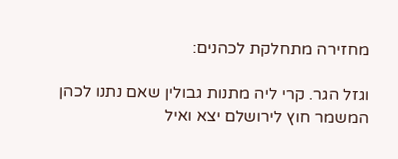מחזירה מתחלקת לכהנים:

וגזל הגר. קרי ליה מתנות גבולין שאם נתנו לכהן המשמר חוץ לירושלם יצא ואיל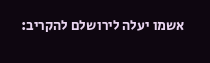אשמו יעלה לירושלם להקריב: